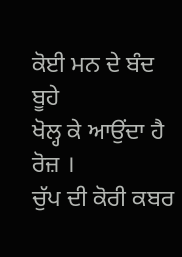ਕੋਈ ਮਨ ਦੇ ਬੰਦ ਬੂਹੇ
ਖੋਲ੍ਹ ਕੇ ਆਉਂਦਾ ਹੈ ਰੋਜ਼ ।
ਚੁੱਪ ਦੀ ਕੋਰੀ ਕਬਰ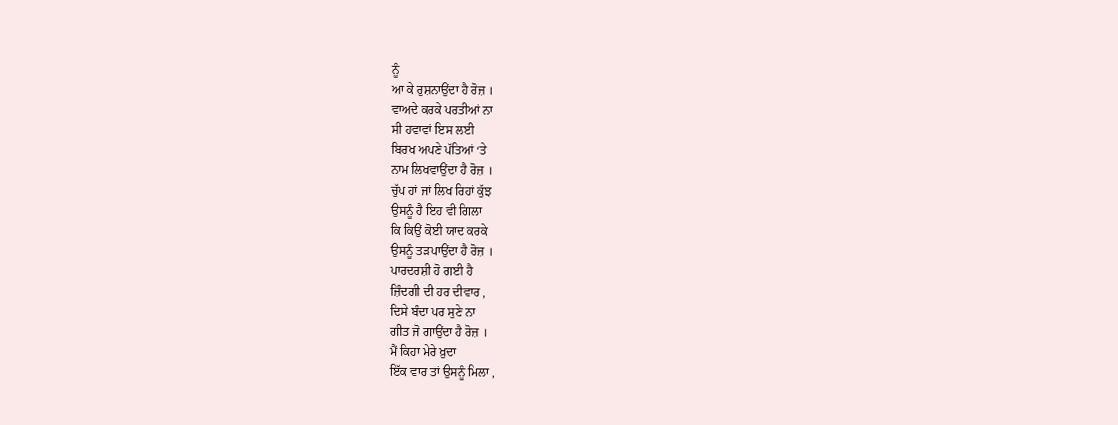ਨੂੰ
ਆ ਕੇ ਰੁਸ਼ਨਾਉਂਦਾ ਹੈ ਰੋਜ਼ ।
ਵਾਅਦੇ ਕਰਕੇ ਪਰਤੀਆਂ ਨਾ
ਸੀ ਹਵਾਵਾਂ ਇਸ ਲਈ
ਬਿਰਖ ਅਪਣੇ ਪੱਤਿਆਂ ‘ਤੇ
ਨਾਮ ਲਿਖਵਾਉਂਦਾ ਹੈ ਰੋਜ਼ ।
ਚੁੱਪ ਹਾਂ ਜਾਂ ਲਿਖ ਰਿਹਾਂ ਕੁੱਝ
ਉਸਨੂੰ ਹੈ ਇਹ ਵੀ ਗਿਲਾ
ਕਿ ਕਿਉਂ ਕੋਈ ਯਾਦ ਕਰਕੇ
ਉਸਨੂੰ ਤੜਪਾਉਂਦਾ ਹੈ ਰੋਜ਼ ।
ਪਾਰਦਰਸ਼ੀ ਹੋ ਗਈ ਹੈ
ਜ਼ਿੰਦਗੀ ਦੀ ਹਰ ਦੀਵਾਰ ,
ਦਿਸੇ ਬੰਦਾ ਪਰ ਸੁਣੇ ਨਾ
ਗੀਤ ਜੋ ਗਾਉਂਦਾ ਹੈ ਰੋਜ਼ ।
ਮੈਂ ਕਿਹਾ ਮੇਰੇ ਖ਼ੁਦਾ
ਇੱਕ ਵਾਰ ਤਾਂ ਉਸਨੂੰ ਮਿਲਾ ,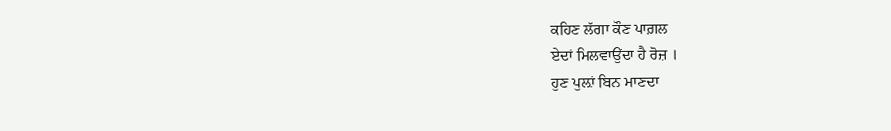ਕਹਿਣ ਲੱਗਾ ਕੌਣ ਪਾਗ਼ਲ
ਏਦਾਂ ਮਿਲਵਾਉਂਦਾ ਹੈ ਰੋਜ਼ ।
ਹੁਣ ਪੁਲ਼ਾਂ ਬਿਨ ਮਾਣਦਾ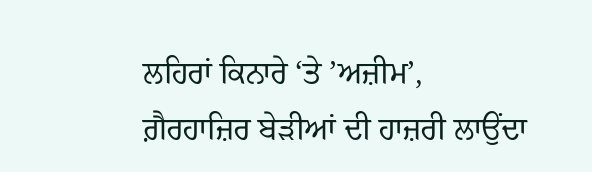ਲਹਿਰਾਂ ਕਿਨਾਰੇ ‘ਤੇ ’ਅਜ਼ੀਮ’,
ਗ਼ੈਰਹਾਜ਼ਿਰ ਬੇੜੀਆਂ ਦੀ ਹਾਜ਼ਰੀ ਲਾਉਂਦਾ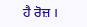ਹੈ ਰੋਜ਼ ।